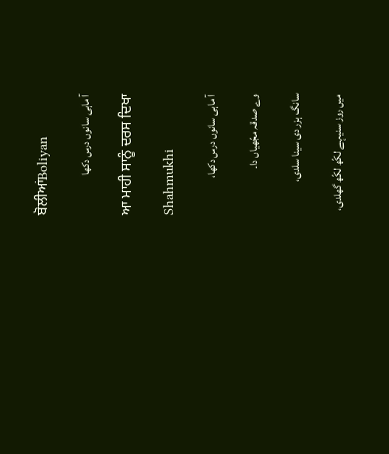ਬੋਲੀਆਂBoliyan

آ ماہی سانوں درس دکھا

ਆ ਮਾਹੀ ਸਾਨੂੰ ਦਰਸ ਦਿਖਾ

Shahmukhi

آ ماہی سانوں درس دکھا،

وے صدقہ مجّھیاں دا۔

سانگ ہزر دی سینا سلدی،

میں روز سنیہے لکّھ لکّھ گھلدی،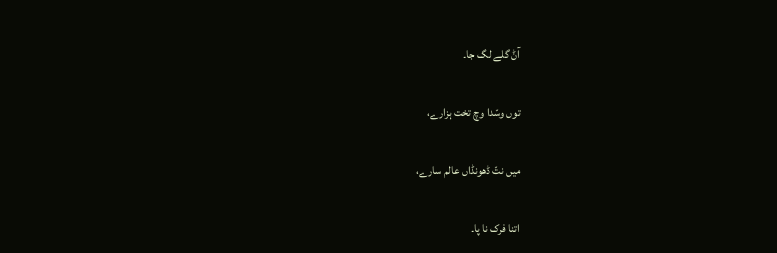آݨ گلے لگ جا۔

توں وسّدا وچ تخت ہزارے،

میں نتّ ڈھونڈاں عالم سارے،

اتنا فرک نا پا۔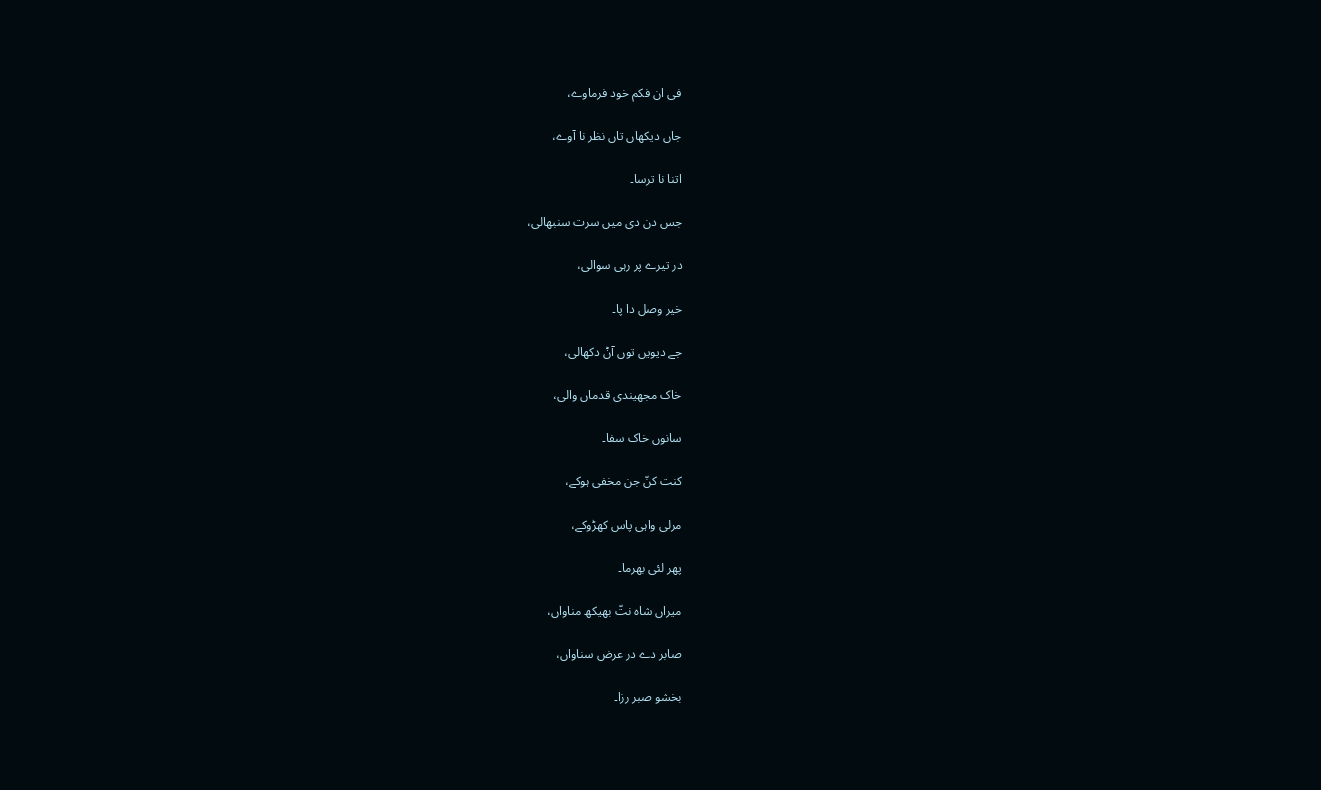فی ان فکم خود فرماوے،

جاں دیکھاں تاں نظر نا آوے،

اتنا نا ترسا۔

جس دن دی میں سرت سنبھالی،

در تیرے پر رہی سوالی،

خیر وصل دا پا۔

جے دیویں توں آݨ دکھالی،

خاک مجھیندی قدماں والی،

سانوں خاک سفا۔

کنت کنّ جن مخفی ہوکے،

مرلی واہی پاس کھڑوکے،

پھر لئی بھرما۔

میراں شاہ نتّ بھیکھ مناواں،

صابر دے در عرض سناواں،

بخشو صبر رزا۔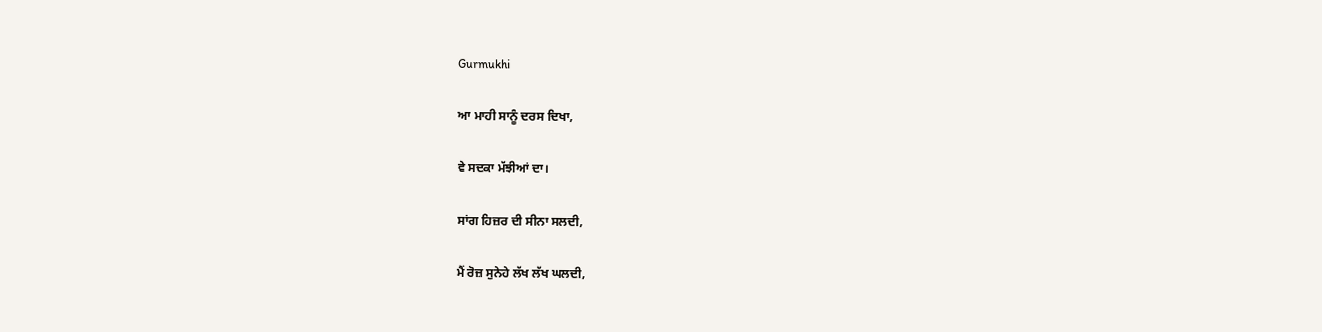Gurmukhi

ਆ ਮਾਹੀ ਸਾਨੂੰ ਦਰਸ ਦਿਖਾ,

ਵੇ ਸਦਕਾ ਮੱਝੀਆਂ ਦਾ।

ਸਾਂਗ ਹਿਜ਼ਰ ਦੀ ਸੀਨਾ ਸਲਦੀ,

ਮੈਂ ਰੋਜ਼ ਸੁਨੇਹੇ ਲੱਖ ਲੱਖ ਘਲਦੀ,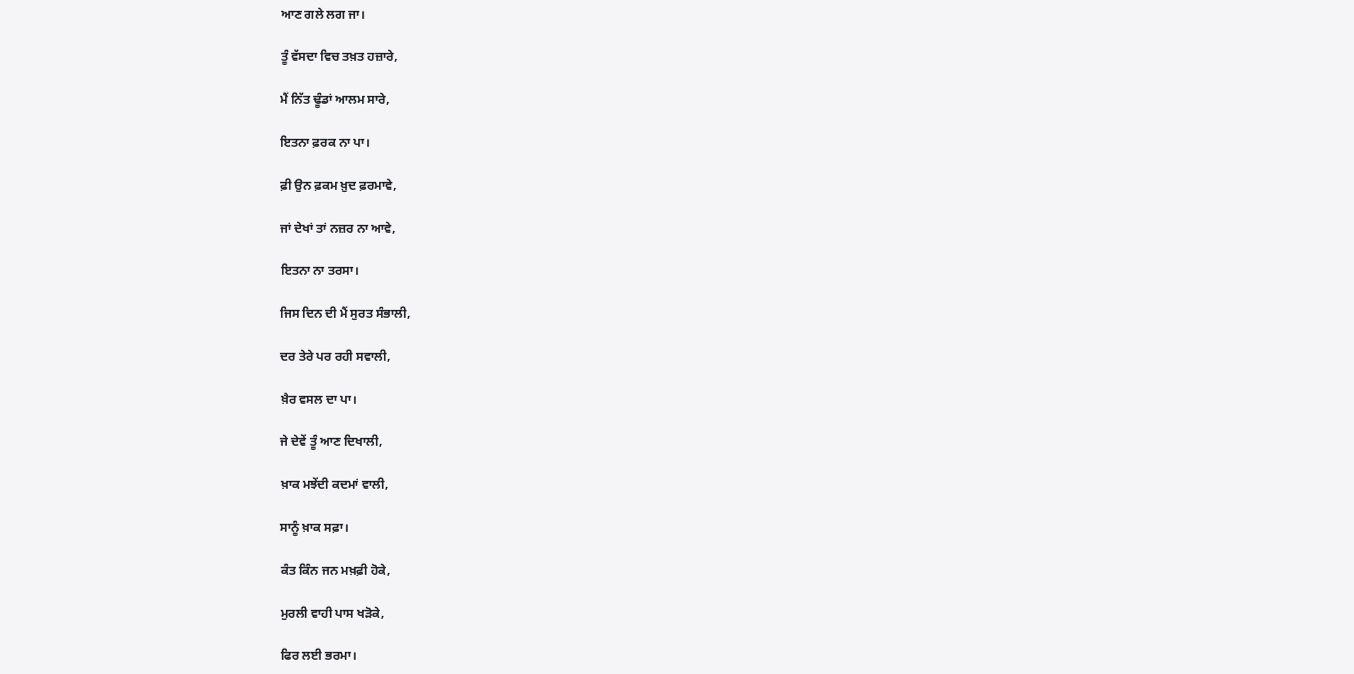ਆਣ ਗਲੇ ਲਗ ਜਾ।

ਤੂੰ ਵੱਸਦਾ ਵਿਚ ਤਖ਼ਤ ਹਜ਼ਾਰੇ,

ਮੈਂ ਨਿੱਤ ਢੂੰਡਾਂ ਆਲਮ ਸਾਰੇ,

ਇਤਨਾ ਫ਼ਰਕ ਨਾ ਪਾ।

ਫ਼ੀ ਉਨ ਫ਼ਕਮ ਖ਼ੁਦ ਫ਼ਰਮਾਵੇ,

ਜਾਂ ਦੇਖਾਂ ਤਾਂ ਨਜ਼ਰ ਨਾ ਆਵੇ,

ਇਤਨਾ ਨਾ ਤਰਸਾ।

ਜਿਸ ਦਿਨ ਦੀ ਮੈਂ ਸੁਰਤ ਸੰਭਾਲੀ,

ਦਰ ਤੇਰੇ ਪਰ ਰਹੀ ਸਵਾਲੀ,

ਖ਼ੈਰ ਵਸਲ ਦਾ ਪਾ।

ਜੇ ਦੇਵੇਂ ਤੂੰ ਆਣ ਦਿਖਾਲੀ,

ਖ਼ਾਕ ਮਝੇਂਦੀ ਕਦਮਾਂ ਵਾਲੀ,

ਸਾਨੂੰ ਖ਼ਾਕ ਸਫ਼ਾ।

ਕੰਤ ਕਿੰਨ ਜਨ ਮਖ਼ਫ਼ੀ ਹੋਕੇ,

ਮੁਰਲੀ ਵਾਹੀ ਪਾਸ ਖੜੋਕੇ,

ਫਿਰ ਲਈ ਭਰਮਾ।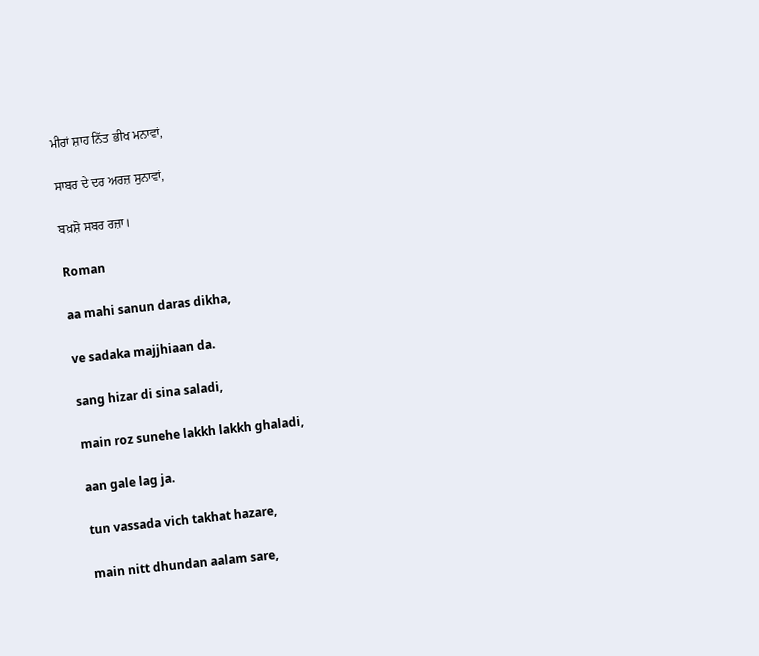ਮੀਰਾਂ ਸ਼ਾਹ ਨਿੱਤ ਭੀਖ ਮਨਾਵਾਂ,

ਸਾਬਰ ਦੇ ਦਰ ਅਰਜ਼ ਸੁਨਾਵਾਂ,

ਬਖ਼ਸ਼ੋ ਸਬਰ ਰਜ਼ਾ।

Roman

aa mahi sanun daras dikha,

ve sadaka majjhiaan da.

sang hizar di sina saladi,

main roz sunehe lakkh lakkh ghaladi,

aan gale lag ja.

tun vassada vich takhat hazare,

main nitt dhundan aalam sare,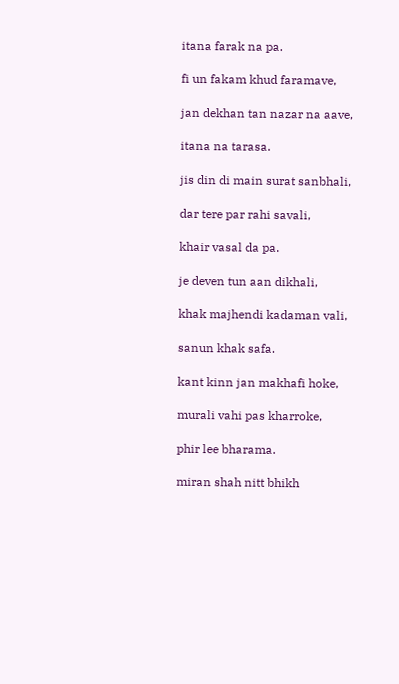itana farak na pa.

fi un fakam khud faramave,

jan dekhan tan nazar na aave,

itana na tarasa.

jis din di main surat sanbhali,

dar tere par rahi savali,

khair vasal da pa.

je deven tun aan dikhali,

khak majhendi kadaman vali,

sanun khak safa.

kant kinn jan makhafi hoke,

murali vahi pas kharroke,

phir lee bharama.

miran shah nitt bhikh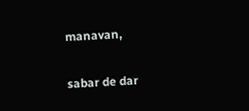manavan,

sabar de dar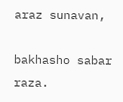araz sunavan,

bakhasho sabar raza.